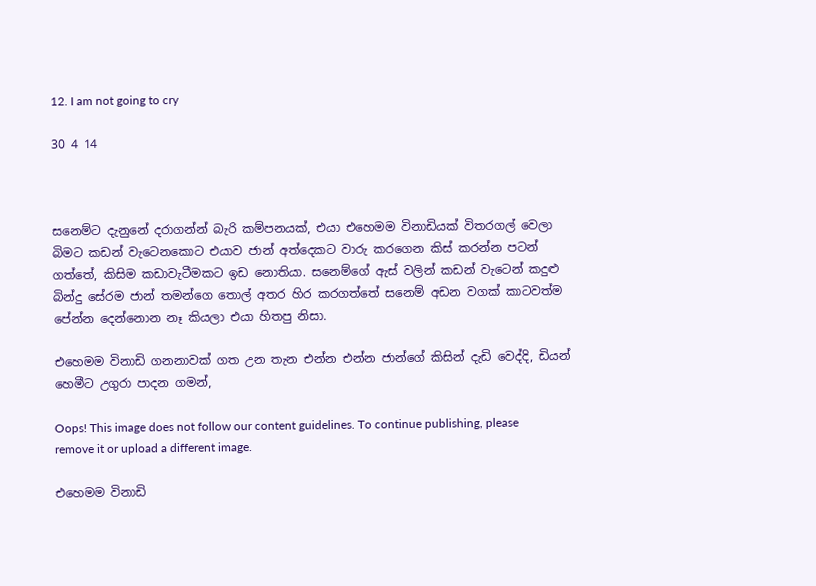12. I am not going to cry

30 4 14



සනෙම්ට දැනුනේ දරාගන්න් බැරි කම්පනයක්, එයා එහෙමම විනාඩියක් විතරගල් වෙලා බිමට කඩන් වැටෙනකොට එයාව ජාන් අත්දෙකට වාරු කරගෙන කිස් කරන්න පටන් ගත්තේ, කිසිම කඩාවැටීමකට ඉඩ නොතියා. සනෙම්ගේ ඇස් වලින් කඩන් වැටෙන් කදුළු බින්දු සේරම ජාන් තමන්ගෙ තොල් අතර හිර කරගත්තේ සනෙම් අඩන වගක් කාටවත්ම පේන්න දෙන්නොන නෑ කියලා එයා හිතපු නිසා.

එහෙමම විනාඩි ගනනාවක් ගත උන තැන එන්න එන්න ජාන්ගේ කිසින් දැඩි වෙද්දි, ඩියන් හෙමීට උගුරා පාදන ගමන්,

Oops! This image does not follow our content guidelines. To continue publishing, please remove it or upload a different image.

එහෙමම විනාඩි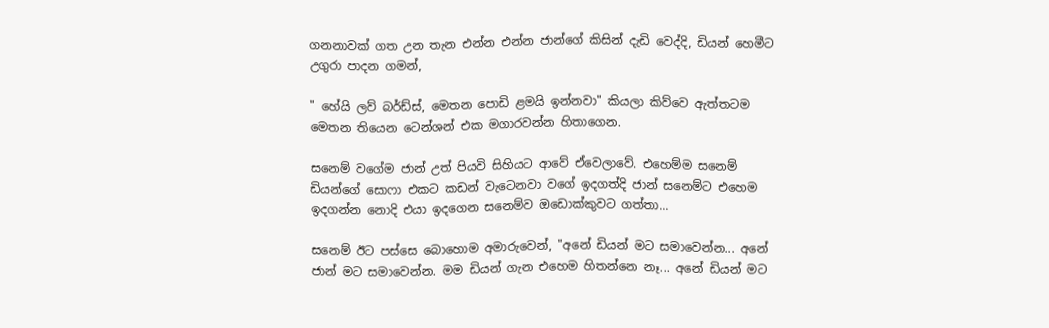ගනනාවක් ගත උන තැන එන්න එන්න ජාන්ගේ කිසින් දැඩි වෙද්දි, ඩියන් හෙමීට උගුරා පාදන ගමන්,

" හේයි ලව් බර්ඩ්ස්, මෙතන පොඩි ළමයි ඉන්නවා" කියලා කිව්වෙ ඇත්තටම මෙතන තියෙන ටෙන්ශන් එක මගාරවන්න හිතාගෙන.

සනෙම් වගේම ජාන් උත් පියවි සිහියට ආවේ ඒවෙලාවේ. එහෙම්ම සනෙම් ඩියන්ගේ සොෆා එකට කඩන් වැටෙනවා වගේ ඉදගත්දි ජාන් සනෙම්ට එහෙම ඉදගන්න නොදි එයා ඉදගෙන සනෙම්ව ඔඩොක්කුවට ගත්තා...

සනෙම් ඊට පස්සෙ බොහොම අමාරුවෙන්, "අනේ ඩියන් මට සමාවෙන්න... අනේ ජාන් මට සමාවෙන්න. මම ඩියන් ගැන එහෙම හිතන්නෙ නෑ... අනේ ඩියන් මට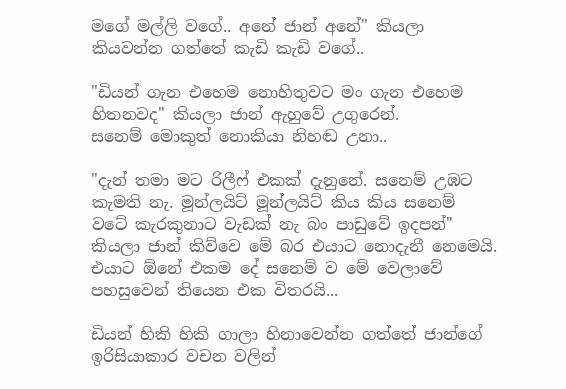මගේ මල්ලි වගේ.. අනේ ජාන් අනේ" කියලා කියවන්න ගත්තේ කැඩි කැඩි වගේ..

"ඩියන් ගැන එහෙම නොහිතුවට මං ගැන එහෙම හිතනවද" කියලා ජාන් ඇහුවේ උගුරෙන්.
සනෙම් මොකුත් නොකියා නිහඬ උනා..

"දැන් තමා මට රිලීෆ් එකක් දැනුනේ. සනෙම් උඹට කැමති නැ. මූන්ලයිට් මූන්ලයිට් කිය කිය සනෙම් වටේ කැරකුනාට වැඩක් නැ බං පාඩුවේ ඉදපන්" කියලා ජාන් කිව්වෙ මේ බර එයාට නොදැනී නෙමෙයි. එයාට ඕනේ එකම දේ සනෙම් ව මේ වෙලාවේ පහසුවෙන් තියෙන එක විතරයි...

ඩියන් හිකි හිකි ගාලා හිනාවෙන්න ගත්තේ ජාන්ගේ ඉරිසියාකාර වචන වලින්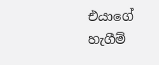එයාගේ හැගීම්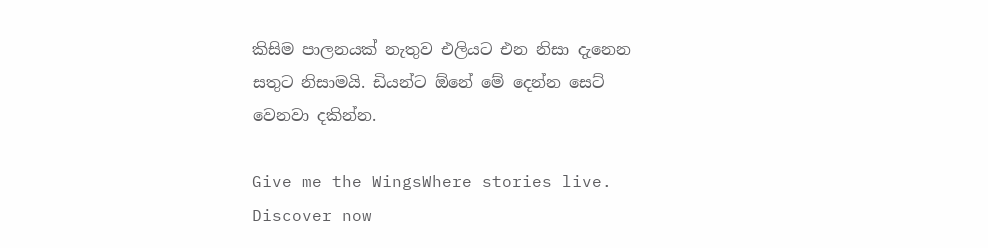කිසිම පාලනයක් නැතුව එලියට එන නිසා දැනෙන සතුට නිසාමයි. ඩියන්ට ඕනේ මේ දෙන්න සෙට් වෙනවා දකින්න.

Give me the WingsWhere stories live. Discover now